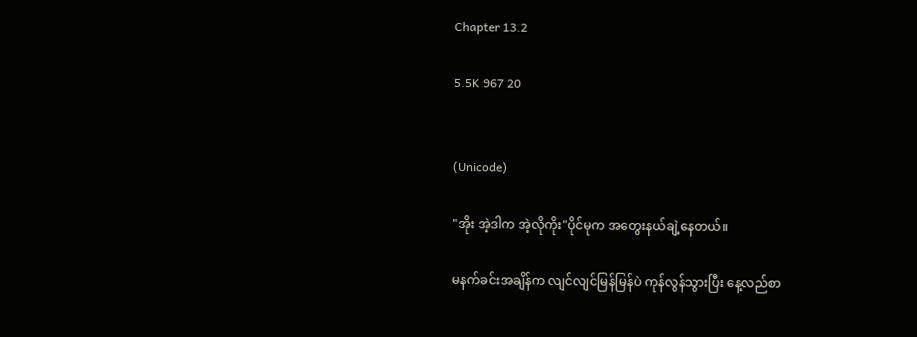Chapter 13.2

5.5K 967 20


(Unicode)

"အိုး အဲ့ဒါက အဲ့လိုကိုး"ပိုင်မုက အတွေးနယ်ချဲ့နေတယ်။

မနက်ခင်းအချိန်က လျင်လျင်မြန်မြန်ပဲ ကုန်လွန်သွားပြီး နေ့လည်စာ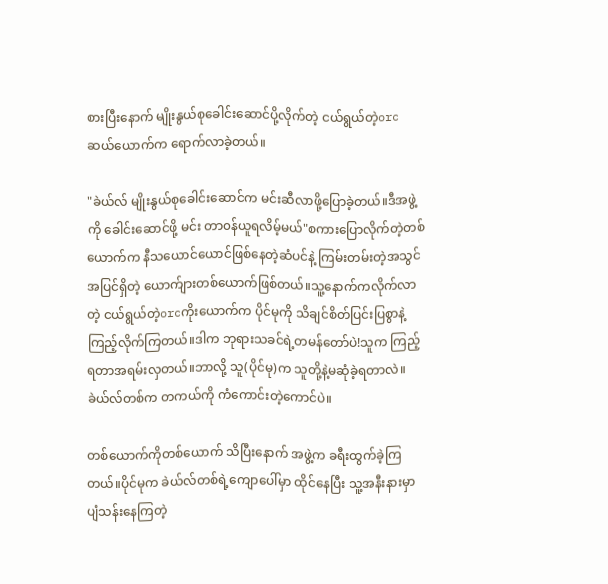စားပြီးနောက် မျိုးနွယ်စုခေါင်းဆောင်ပို့လိုက်တဲ့ ငယ်ရွယ်တဲ့orcဆယ်ယောက်က ရောက်လာခဲ့တယ်။

"ခဲယ်လ် မျိုးနွယ်စုခေါင်းဆောင်က မင်းဆီလာဖို့ပြောခဲ့တယ်။ဒီအဖွဲ့ကို ခေါင်းဆောင်ဖို့ မင်း တာ၀န်ယူရလိမ့်မယ်"စကားပြောလိုက်တဲ့တစ်ယောက်က နီသယောင်ယောင်ဖြစ်နေတဲ့ဆံပင်နဲ့ ကြမ်းတမ်းတဲ့အသွင်အပြင်ရှိတဲ့ ယောက်ျားတစ်ယောက်ဖြစ်တယ်။သူ့နောက်ကလိုက်လာတဲ့ ငယ်ရွယ်တဲ့orcကိုးယောက်က ပိုင်မုကို သိချင်စိတ်ပြင်းပြစွာနဲ့ ကြည့်လိုက်ကြတယ်။ဒါက ဘုရားသခင်ရဲ့တမန်တော်ပဲ!သူက ကြည့်ရတာအရမ်းလှတယ်။ဘာလို့ သူ(ပိုင်မု)က သူတို့နဲ့မဆုံခဲ့ရတာလဲ။ခဲယ်လ်တစ်က တကယ်ကို ကံကောင်းတဲ့ကောင်ပဲ။

တစ်ယောက်ကိုတစ်ယောက် သိပြီးနောက် အဖွဲ့က ခရီးထွက်ခဲ့ကြတယ်။ပိုင်မုက ခဲယ်လ်တစ်ရဲ့ကျောပေါ်မှာ ထိုင်နေပြီး သူ့အနီးနားမှာ ပျံသန်းနေကြတဲ့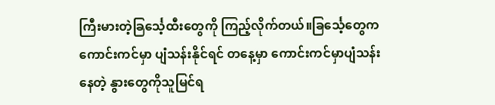ကြီးမားတဲ့ခြင်္သေ့ထီးတွေကို ကြည့်လိုက်တယ်။ခြင်္သေ့တွေက ကောင်းကင်မှာ ပျံသန်းနိုင်ရင် တနေ့မှာ ကောင်းကင်မှာပျံသန်းနေတဲ့ နွားတွေကိုသူမြင်ရ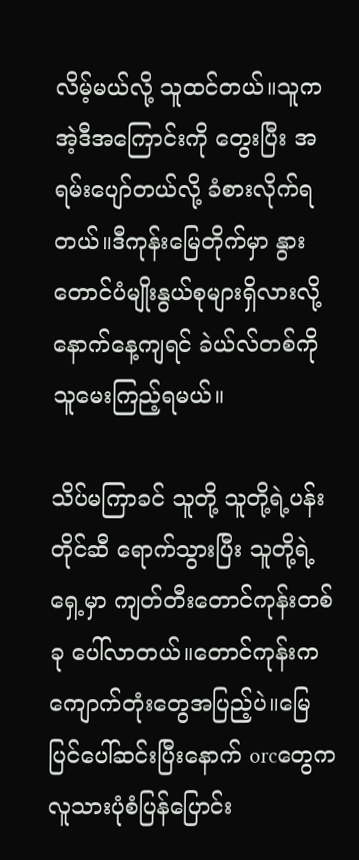လိမ့်မယ်လို့ သူထင်တယ်။သူက အဲ့ဒီအကြောင်းကို တွေးပြီး အရမ်းပျော်တယ်လို့ ခံစားလိုက်ရတယ်။ဒီကုန်းမြေတိုက်မှာ နွားတောင်ပံ‌မျိုးနွယ်စုများရှိလားလို့ နောက်နေ့ကျရင် ခဲယ်လ်တစ်ကို သူမေးကြည့်ရမယ်။

သိပ်မကြာခင် သူတို့ သူတို့ရဲ့ပန်းတိုင်ဆီ ရောက်သွားပြီး သူတို့ရဲ့ရှေ့မှာ ကျတ်တီးတောင်ကုန်းတစ်ခု ပေါ်လာတယ်။တောင်ကုန်းက ကျောက်တုံးတွေအပြည့်ပဲ။မြေပြင်ပေါ်ဆင်းပြီးနောက် orcတွေက လူသားပုံစံပြန်ပြောင်း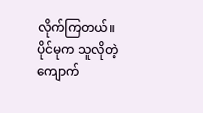လိုက်ကြတယ်။ပိုင်မုက သူလိုတဲ့ကျောက်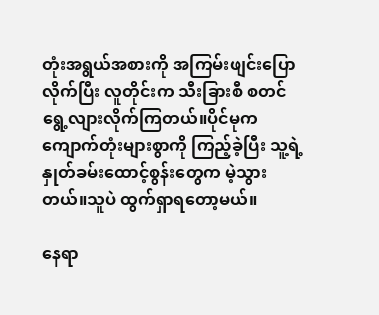တုံးအရွယ်အစားကို အကြမ်းဖျင်းပြောလိုက်ပြီး လူတိုင်းက သီးခြားစီ စတင်ရွေ့လျားလိုက်ကြတယ်။ပိုင်မုက ကျောက်တုံးများစွာကို ကြည့်ခဲ့ပြီး သူ့ရဲ့နှုတ်ခမ်းထောင့်စွန်းတွေက မဲ့သွားတယ်။သူပဲ ထွက်ရှာရတော့မယ်။

နေရာ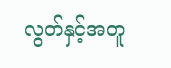လွတ်နှင့်အတူ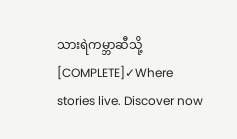သားရဲကမ္ဘာဆီသို့ [COMPLETE]✓Where stories live. Discover now